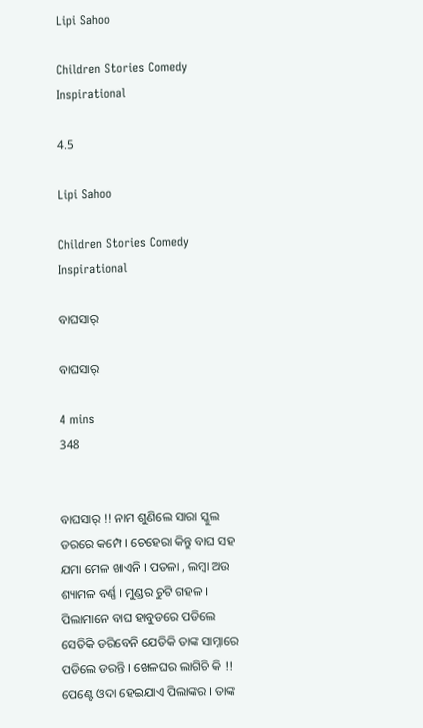Lipi Sahoo

Children Stories Comedy Inspirational

4.5

Lipi Sahoo

Children Stories Comedy Inspirational

ବାଘସାର୍

ବାଘସାର୍

4 mins
348


ବାଘସାର୍ !! ନାମ ଶୁଣିଲେ ସାରା ସ୍କୁଲ ଡରରେ କମ୍ପେ । ଚେହେରା କିନ୍ତୁ ବାଘ ସହ ଯମା ମେଳ ଖାଏନି । ପତଳା , ଲମ୍ବା ଅଉ ଶ୍ୟାମଳ ବର୍ଣ୍ଣ । ମୁଣ୍ଡର ଚୁଟି ଗହଳ । ପିଲାମାନେ ବାଘ ହାବୁଡରେ ପଡିଲେ ସେତିକି ଡରିବେନି ଯେତିକି ତାଙ୍କ ସାମ୍ନାରେ ପଡିଲେ ଡରନ୍ତି । ଖେଳଘର ଲାଗିଚି କି !! ପେଣ୍ଟେ ଓଦା ହେଇଯାଏ ପିଲାଙ୍କର । ତାଙ୍କ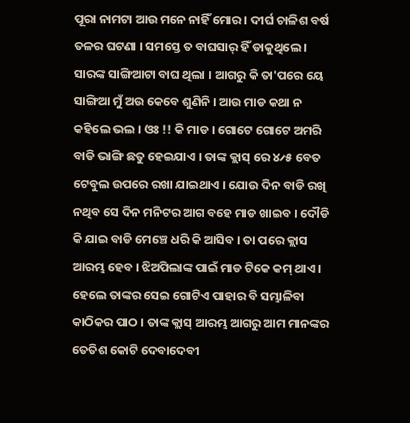ପୂରା ନାମଟା ଆଉ ମନେ ନାହିଁ ମୋର । ଦୀର୍ଘ ଚାଳିଶ ବର୍ଷ ତଳର ଘଟଣା । ସମସ୍ତେ ତ ବାଘସାର୍ ହିଁ ଡାକୁଥିଲେ । ସାରଙ୍କ ସାଙ୍ଗିଆଟା ବାଘ ଥିଲା । ଆଗରୁ କି ତା'ପରେ ୟେ ସାଙ୍ଗିଆ ମୁଁ ଅଉ କେବେ ଶୁଣିନି । ଆଉ ମାଡ କଥା ନ କହିଲେ ଭଲ । ଓଃ !! କି ମାଡ । ଗୋଟେ ଗୋଟେ ଅମରି ବାଡି ଭାଙ୍ଗି ଛତୁ ହେଇଯାଏ । ତାଙ୍କ କ୍ଲାସ୍ ରେ ୪୵୫ ବେତ ଟେବୁଲ ଉପରେ ରଖା ଯାଇଥାଏ । ଯୋଉ ଦିନ ବାଡି ରଖି ନଥିବ ସେ ଦିନ ମନିଟର ଆଗ ବହେ ମାଡ ଖାଇବ । ଦୌଡି କି ଯାଇ ବାଡି ମେଞ୍ଚେ ଧରି କି ଆସିବ । ତା ପରେ କ୍ଲାସ ଆରମ୍ଭ ହେବ । ଝିଅପିଲାଙ୍କ ପାଇଁ ମାଡ ଟିକେ କମ୍ ଥାଏ । ହେଲେ ତାଙ୍କର ସେଇ ଗୋଟିଏ ପାହାର ବି ସମ୍ଭାଳିବା କାଠିକର ପାଠ । ତାଙ୍କ କ୍ଲାସ୍ ଆରମ୍ଭ ଆଗରୁ ଆମ ମାନଙ୍କର ତେତିଶ କୋଟି ଦେବାଦେବୀ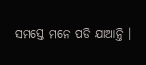ସମସ୍ତେ ମନେ ପଡି ଯାଆନ୍ତି ।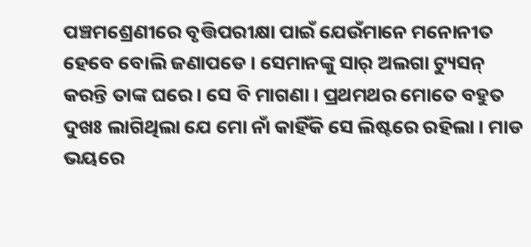ପଞ୍ଚମଶ୍ରେଣୀରେ ବୃତ୍ତିପରୀକ୍ଷା ପାଇଁ ଯେଉଁମାନେ ମନୋନୀତ ହେବେ ବୋଲି ଜଣାପଡେ । ସେମାନଙ୍କୁ ସାର୍ ଅଲଗା ଟ୍ୟୁସନ୍ କରନ୍ତି ତାଙ୍କ ଘରେ । ସେ ବି ମାଗଣା । ପ୍ରଥମଥର ମୋତେ ବହୁତ ଦୁଖଃ ଲାଗିଥିଲା ଯେ ମୋ ନାଁ କାହିଁକି ସେ ଲିଷ୍ଟରେ ରହିଲା । ମାଡ ଭୟରେ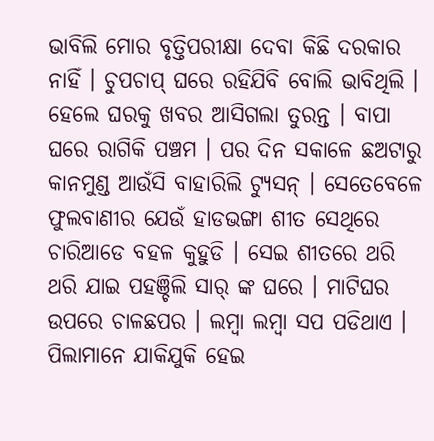ଭାବିଲି ମୋର ବୃତ୍ତିପରୀକ୍ଷା ଦେବା କିଛି ଦରକାର ନାହିଁ । ଚୁପଚାପ୍ ଘରେ ରହିଯିବି ବୋଲି ଭାବିଥିଲି । ହେଲେ ଘରକୁ ଖବର ଆସିଗଲା ତୁରନ୍ତ । ବାପା ଘରେ ରାଗିକି ପଞ୍ଚମ । ପର ଦିନ ସକାଳେ ଛଅଟାରୁ କାନମୁଣ୍ଡ ଆଉଁସି ବାହାରିଲି ଟ୍ୟୁସନ୍ । ସେତେବେଳେ ଫୁଲବାଣୀର ଯେଉଁ ହାଡଭଙ୍ଗା ଶୀତ ସେଥିରେ ଚାରିଆଡେ ବହଳ କୁହୁଡି । ସେଇ ଶୀତରେ ଥରି ଥରି ଯାଇ ପହଞ୍ଚିଲି ସାର୍ ଙ୍କ ଘରେ । ମାଟିଘର ଉପରେ ଚାଳଛପର । ଲମ୍ବା ଲମ୍ବା ସପ ପଡିଥାଏ । ପିଲାମାନେ ଯାକିଯୁକି ହେଇ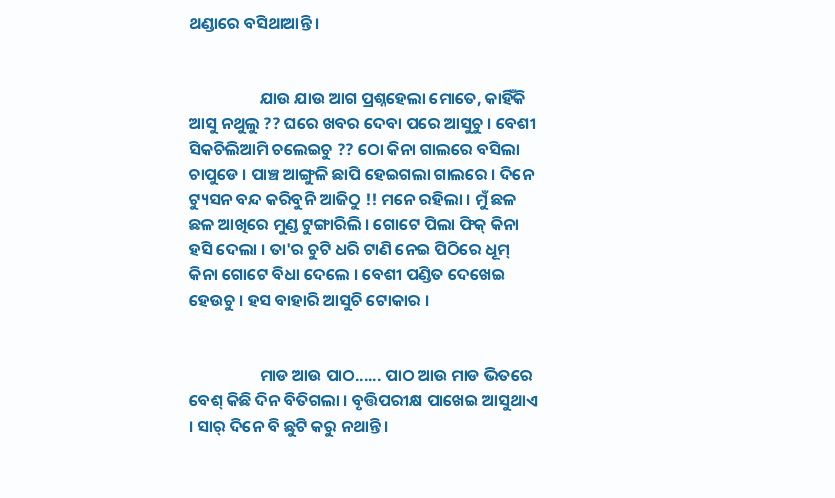ଥଣ୍ଡାରେ ବସିଥାଆନ୍ତି ।


                   ଯାଉ ଯାଉ ଆଗ ପ୍ରଶ୍ନହେଲା ମୋତେ, କାହିଁକି ଆସୁ ନଥୁଲୁ ?? ଘରେ ଖବର ଦେବା ପରେ ଆସୁଚୁ । ବେଶୀ ସିକଚିଲିଆମି ଚଲେଇଚୁ ?? ଠୋ କିନା ଗାଲରେ ବସିଲା ଚାପୁଡେ । ପାଞ୍ଚ ଆଙ୍ଗୁଳି ଛାପି ହେଇଗଲା ଗାଲରେ । ଦିନେ ଟ୍ୟୁସନ ବନ୍ଦ କରିବୁନି ଆଜିଠୁ !! ମନେ ରହିଲା । ମୁଁ ଛଳ ଛଳ ଆଖିରେ ମୁଣ୍ଡ ଟୁଙ୍ଗାରିଲି । ଗୋଟେ ପିଲା ଫିକ୍ କିନା ହସି ଦେଲା । ତା'ର ଚୁଟି ଧରି ଟାଣି ନେଇ ପିଠିରେ ଧୂମ୍ କିନା ଗୋଟେ ବିଧା ଦେଲେ । ବେଶୀ ପଣ୍ଡିତ ଦେଖେଇ ହେଉଚୁ । ହସ ବାହାରି ଆସୁଚି ଟୋକାର ।


                   ମାଡ ଆଉ ପାଠ...... ପାଠ ଆଉ ମାଡ ଭିତରେ ବେଶ୍ କିଛି ଦିନ ବିତିଗଲା । ବୃତ୍ତିପରୀକ୍ଷ ପାଖେଇ ଆସୁଥାଏ । ସାର୍ ଦିନେ ବି ଛୁଟି କରୁ ନଥାନ୍ତି ।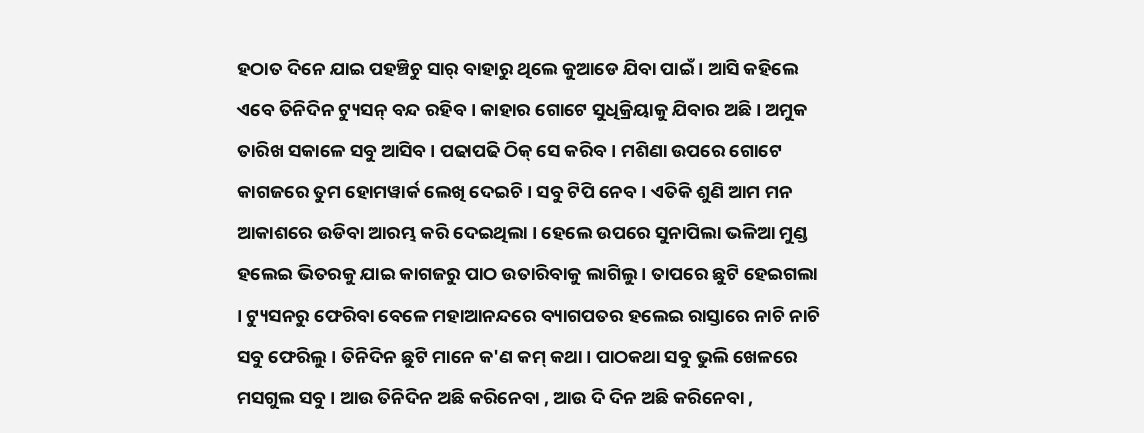ହଠାତ ଦିନେ ଯାଇ ପହଞ୍ଚିଚୁ ସାର୍ ବାହାରୁ ଥିଲେ କୁଆଡେ ଯିବା ପାଇଁ । ଆସି କହିଲେ ଏବେ ତିନିଦିନ ଟ୍ୟୁସନ୍ ବନ୍ଦ ରହିବ । କାହାର ଗୋଟେ ସୁଧିକ୍ରିୟାକୁ ଯିବାର ଅଛି । ଅମୁକ ତାରିଖ ସକାଳେ ସବୁ ଆସିବ । ପଢାପଢି ଠିକ୍ ସେ କରିବ । ମଶିଣା ଉପରେ ଗୋଟେ କାଗଜରେ ତୁମ ହୋମୱାର୍କ ଲେଖି ଦେଇଚି । ସବୁ ଟିପି ନେବ । ଏତିକି ଶୁଣି ଆମ ମନ ଆକାଶରେ ଉଡିବା ଆରମ୍ଭ କରି ଦେଇଥିଲା । ହେଲେ ଉପରେ ସୁନାପିଲା ଭଳିଆ ମୁଣ୍ଡ ହଲେଇ ଭିତରକୁ ଯାଇ କାଗଜରୁ ପାଠ ଉତାରିବାକୁ ଲାଗିଲୁ । ତାପରେ ଛୁଟି ହେଇଗଲା । ଟ୍ୟୁସନରୁ ଫେରିବା ବେଳେ ମହାଆନନ୍ଦରେ ବ୍ୟାଗପତର ହଲେଇ ରାସ୍ତାରେ ନାଚି ନାଚି ସବୁ ଫେରିଲୁ । ତିନିଦିନ ଛୁଟି ମାନେ କ'ଣ କମ୍ କଥା । ପାଠକଥା ସବୁ ଭୁଲି ଖେଳରେ ମସଗୁଲ ସବୁ । ଆଉ ତିନିଦିନ ଅଛି କରିନେବା , ଆଉ ଦି ଦିନ ଅଛି କରିନେବା ,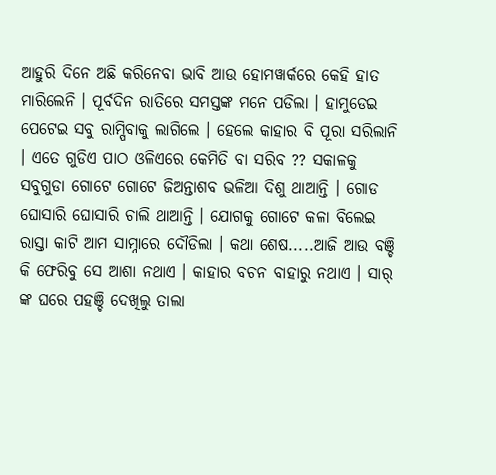ଆହୁରି ଦିନେ ଅଛି କରିନେବା ଭାବି ଆଉ ହୋମୱାର୍କରେ କେହି ହାତ ମାରିଲେନି । ପୂର୍ବଦିନ ରାତିରେ ସମସ୍ତଙ୍କ ମନେ ପଡିଲା । ହାମୁଡେଇ ପେଟେଇ ସବୁ ରାମ୍ପିବାକୁ ଲାଗିଲେ । ହେଲେ କାହାର ବି ପୂରା ସରିଲାନି । ଏତେ ଗୁଡିଏ ପାଠ ଓଳିଏରେ କେମିତି ବା ସରିବ ?? ସକାଳକୁ ସବୁଗୁଡା ଗୋଟେ ଗୋଟେ ଜିଅନ୍ତାଶବ ଭଳିଆ ଦିଶୁ ଥାଆନ୍ତି । ଗୋଡ ଘୋସାରି ଘୋସାରି ଚାଲି ଥାଆନ୍ତି । ଯୋଗକୁ ଗୋଟେ କଳା ବିଲେଇ ରାସ୍ତା କାଟି ଆମ ସାମ୍ନାରେ ଦୌଡିଲା । କଥା ଶେଷ.....ଆଜି ଆଉ ବଞ୍ଚି କି ଫେରିବୁ ସେ ଆଶା ନଥାଏ । କାହାର ବଚନ ବାହାରୁ ନଥାଏ । ସାର୍ ଙ୍କ ଘରେ ପହଞ୍ଚି ଦେଖିଲୁ ତାଲା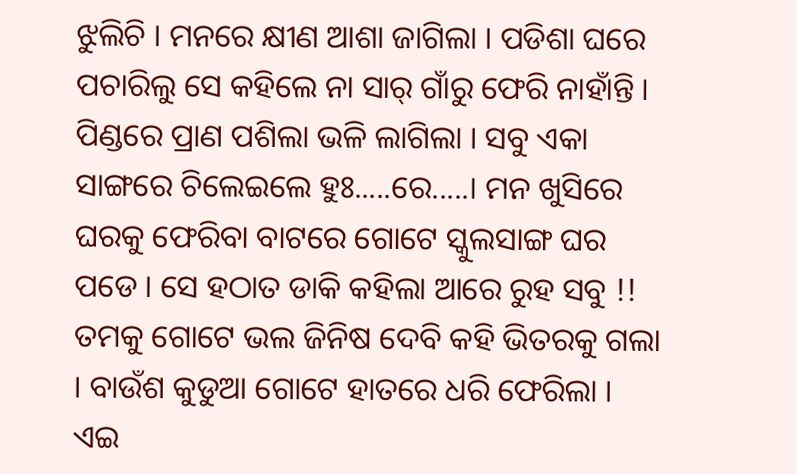ଝୁଲିଚି । ମନରେ କ୍ଷୀଣ ଆଶା ଜାଗିଲା । ପଡିଶା ଘରେ ପଚାରିଲୁ ସେ କହିଲେ ନା ସାର୍ ଗାଁରୁ ଫେରି ନାହାଁନ୍ତି । ପିଣ୍ଡରେ ପ୍ରାଣ ପଶିଲା ଭଳି ଲାଗିଲା । ସବୁ ଏକା ସାଙ୍ଗରେ ଚିଲେଇଲେ ହୁଃ.....ରେ.....। ମନ ଖୁସିରେ ଘରକୁ ଫେରିବା ବାଟରେ ଗୋଟେ ସ୍କୁଲସାଙ୍ଗ ଘର ପଡେ । ସେ ହଠାତ ଡାକି କହିଲା ଆରେ ରୁହ ସବୁ !! ତମକୁ ଗୋଟେ ଭଲ ଜିନିଷ ଦେବି କହି ଭିତରକୁ ଗଲା । ବାଉଁଶ କୁଡୁଆ ଗୋଟେ ହାତରେ ଧରି ଫେରିଲା । ଏଇ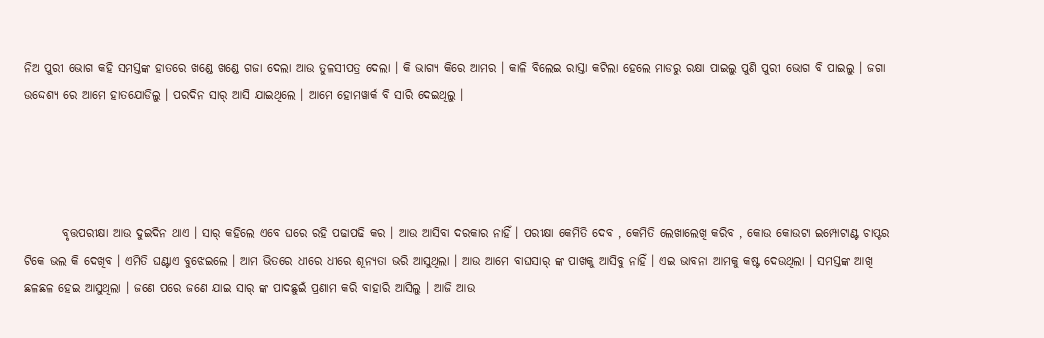ନିଅ ପୁରୀ ଭୋଗ କହି ସମସ୍ତଙ୍କ ହାତରେ ଖଣ୍ଡେ ଖଣ୍ଡେ ଗଜା ଦେଲା ଆଉ ତୁଳସୀପତ୍ର ଦେଲା । କି ଭାଗ୍ୟ କିରେ ଆମର । କାଳି ବିଲେଇ ରାସ୍ତା କଟିଲା ହେଲେ ମାଡରୁ ରକ୍ଷା ପାଇଲୁ ପୁଣି ପୁରୀ ଭୋଗ ବି ପାଇଲୁ । ଜଗା ଉଦ୍ଦେଶ୍ଯ ରେ ଆମେ ହାତଯୋଡିଲୁ । ପରଦିନ ସାର୍ ଆସି ଯାଇଥିଲେ । ଆମେ ହୋମୱାର୍କ ବି ସାରି ଦେଇଥିଲୁ ।




        ବୃତ୍ତପରୀକ୍ଷା ଆଉ ଦୁଇଦିନ ଥାଏ । ସାର୍ କହିଲେ ଏବେ ଘରେ ରହି ପଢାପଢି କର । ଆଉ ଆସିବା ଦରକାର ନାହିଁ । ପରୀକ୍ଷା କେମିତି ଦେବ , କେମିତି ଲେଖାଲେଖି କରିବ , କୋଉ କୋଉଟା ଇମ୍ପୋଟାଣ୍ଟ ଚାପ୍ଟର ଟିକେ ଭଲ କି ଦେଖିବ । ଏମିତି ଘଣ୍ଟାଏ ବୁଝେଇଲେ । ଆମ ଭିତରେ ଧୀରେ ଧୀରେ ଶୂନ୍ଯତା ଭରି ଆସୁଥିଲା । ଆଉ ଆମେ ବାଘସାର୍ ଙ୍କ ପାଖକୁ ଆସିବୁ ନାହିଁ । ଏଇ ଭାବନା ଆମକୁ କଷ୍ଟ ଦେଉଥିଲା । ସମସ୍ତଙ୍କ ଆଖି ଛଳଛଳ ହେଇ ଆସୁଥିଲା । ଜଣେ ପରେ ଜଣେ ଯାଇ ସାର୍ ଙ୍କ ପାଦଛୁଇଁ ପ୍ରଣାମ କରି ବାହାରି ଆସିଲୁ । ଆଜି ଆଉ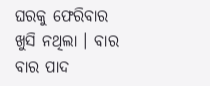ଘରକୁ ଫେରିବାର ଖୁସି ନଥିଲା । ବାର ବାର ପାଦ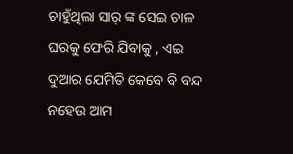ଚାହୁଁଥିଲା ସାର୍ ଙ୍କ ସେଇ ଚାଳ ଘରକୁ ଫେରି ଯିବାକୁ , ଏଇ ଦୁଆର ଯେମିତି କେବେ ବି ବନ୍ଦ ନହେଉ ଆମ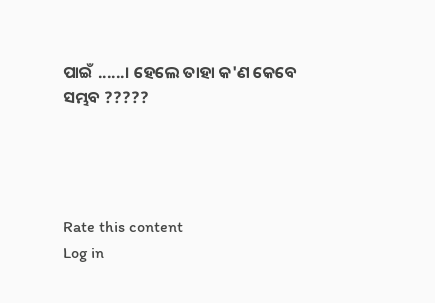ପାଇଁ ......। ହେଲେ ତାହା କ'ଣ କେବେ ସମ୍ଭବ ?????




Rate this content
Log in